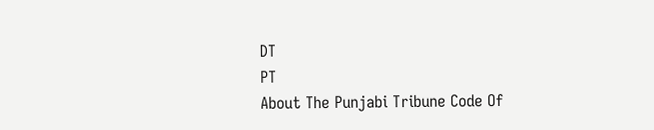DT
PT
About The Punjabi Tribune Code Of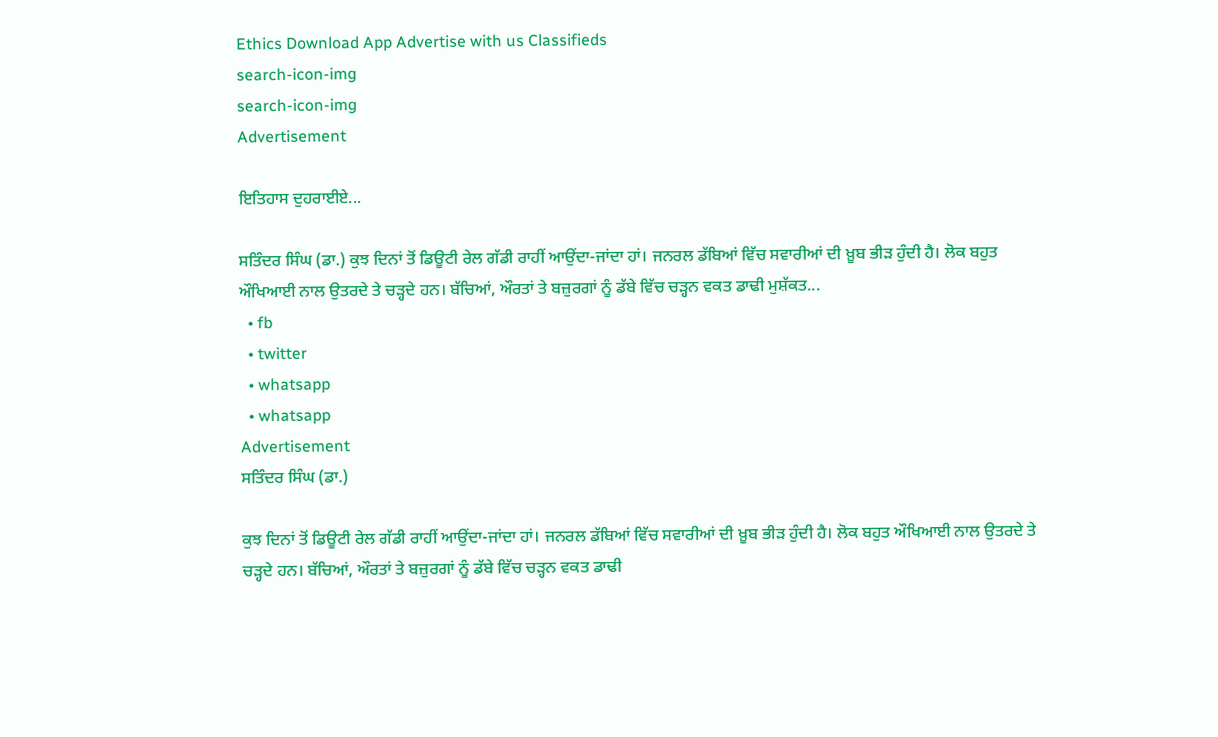Ethics Download App Advertise with us Classifieds
search-icon-img
search-icon-img
Advertisement

ਇਤਿਹਾਸ ਦੁਹਰਾਈਏ...

ਸਤਿੰਦਰ ਸਿੰਘ (ਡਾ.) ਕੁਝ ਦਿਨਾਂ ਤੋਂ ਡਿਊਟੀ ਰੇਲ ਗੱਡੀ ਰਾਹੀਂ ਆਉਂਦਾ-ਜਾਂਦਾ ਹਾਂ। ਜਨਰਲ ਡੱਬਿਆਂ ਵਿੱਚ ਸਵਾਰੀਆਂ ਦੀ ਖ਼ੂਬ ਭੀੜ ਹੁੰਦੀ ਹੈ। ਲੋਕ ਬਹੁਤ ਔਖਿਆਈ ਨਾਲ ਉਤਰਦੇ ਤੇ ਚੜ੍ਹਦੇ ਹਨ। ਬੱਚਿਆਂ, ਔਰਤਾਂ ਤੇ ਬਜ਼ੁਰਗਾਂ ਨੂੰ ਡੱਬੇ ਵਿੱਚ ਚੜ੍ਹਨ ਵਕਤ ਡਾਢੀ ਮੁਸ਼ੱਕਤ...
  • fb
  • twitter
  • whatsapp
  • whatsapp
Advertisement
ਸਤਿੰਦਰ ਸਿੰਘ (ਡਾ.)

ਕੁਝ ਦਿਨਾਂ ਤੋਂ ਡਿਊਟੀ ਰੇਲ ਗੱਡੀ ਰਾਹੀਂ ਆਉਂਦਾ-ਜਾਂਦਾ ਹਾਂ। ਜਨਰਲ ਡੱਬਿਆਂ ਵਿੱਚ ਸਵਾਰੀਆਂ ਦੀ ਖ਼ੂਬ ਭੀੜ ਹੁੰਦੀ ਹੈ। ਲੋਕ ਬਹੁਤ ਔਖਿਆਈ ਨਾਲ ਉਤਰਦੇ ਤੇ ਚੜ੍ਹਦੇ ਹਨ। ਬੱਚਿਆਂ, ਔਰਤਾਂ ਤੇ ਬਜ਼ੁਰਗਾਂ ਨੂੰ ਡੱਬੇ ਵਿੱਚ ਚੜ੍ਹਨ ਵਕਤ ਡਾਢੀ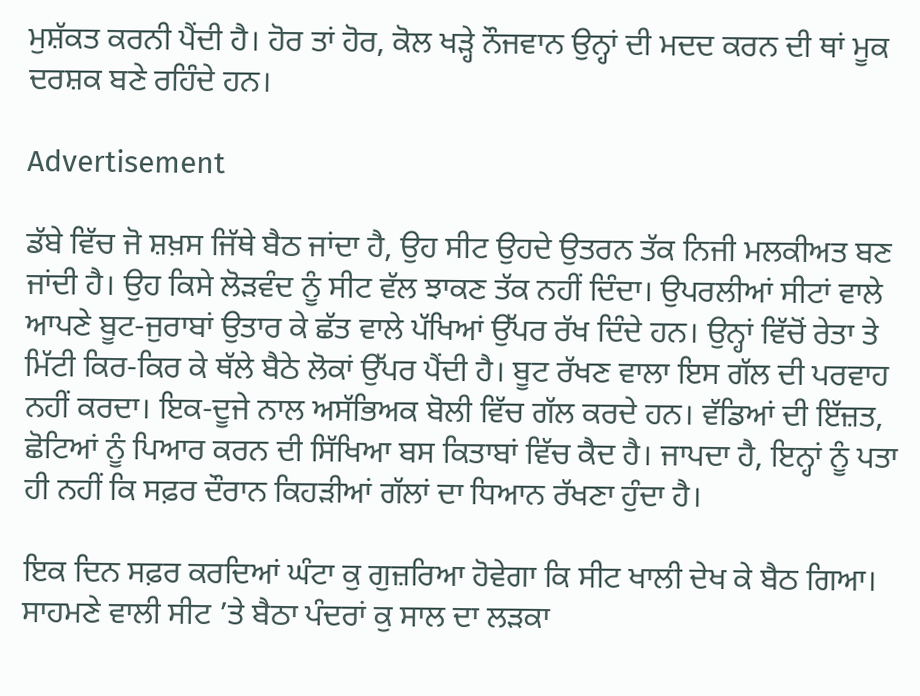ਮੁਸ਼ੱਕਤ ਕਰਨੀ ਪੈਂਦੀ ਹੈ। ਹੋਰ ਤਾਂ ਹੋਰ, ਕੋਲ ਖੜ੍ਹੇ ਨੌਜਵਾਨ ਉਨ੍ਹਾਂ ਦੀ ਮਦਦ ਕਰਨ ਦੀ ਥਾਂ ਮੂਕ ਦਰਸ਼ਕ ਬਣੇ ਰਹਿੰਦੇ ਹਨ।

Advertisement

ਡੱਬੇ ਵਿੱਚ ਜੋ ਸ਼ਖ਼ਸ ਜਿੱਥੇ ਬੈਠ ਜਾਂਦਾ ਹੈ, ਉਹ ਸੀਟ ਉਹਦੇ ਉਤਰਨ ਤੱਕ ਨਿਜੀ ਮਲਕੀਅਤ ਬਣ ਜਾਂਦੀ ਹੈ। ਉਹ ਕਿਸੇ ਲੋੜਵੰਦ ਨੂੰ ਸੀਟ ਵੱਲ ਝਾਕਣ ਤੱਕ ਨਹੀਂ ਦਿੰਦਾ। ਉਪਰਲੀਆਂ ਸੀਟਾਂ ਵਾਲੇ ਆਪਣੇ ਬੂਟ-ਜੁਰਾਬਾਂ ਉਤਾਰ ਕੇ ਛੱਤ ਵਾਲੇ ਪੱਖਿਆਂ ਉੱਪਰ ਰੱਖ ਦਿੰਦੇ ਹਨ। ਉਨ੍ਹਾਂ ਵਿੱਚੋਂ ਰੇਤਾ ਤੇ ਮਿੱਟੀ ਕਿਰ-ਕਿਰ ਕੇ ਥੱਲੇ ਬੈਠੇ ਲੋਕਾਂ ਉੱਪਰ ਪੈਂਦੀ ਹੈ। ਬੂਟ ਰੱਖਣ ਵਾਲਾ ਇਸ ਗੱਲ ਦੀ ਪਰਵਾਹ ਨਹੀਂ ਕਰਦਾ। ਇਕ-ਦੂਜੇ ਨਾਲ ਅਸੱਭਿਅਕ ਬੋਲੀ ਵਿੱਚ ਗੱਲ ਕਰਦੇ ਹਨ। ਵੱਡਿਆਂ ਦੀ ਇੱਜ਼ਤ, ਛੋਟਿਆਂ ਨੂੰ ਪਿਆਰ ਕਰਨ ਦੀ ਸਿੱਖਿਆ ਬਸ ਕਿਤਾਬਾਂ ਵਿੱਚ ਕੈਦ ਹੈ। ਜਾਪਦਾ ਹੈ, ਇਨ੍ਹਾਂ ਨੂੰ ਪਤਾ ਹੀ ਨਹੀਂ ਕਿ ਸਫ਼ਰ ਦੌਰਾਨ ਕਿਹੜੀਆਂ ਗੱਲਾਂ ਦਾ ਧਿਆਨ ਰੱਖਣਾ ਹੁੰਦਾ ਹੈ।

ਇਕ ਦਿਨ ਸਫ਼ਰ ਕਰਦਿਆਂ ਘੰਟਾ ਕੁ ਗੁਜ਼ਰਿਆ ਹੋਵੇਗਾ ਕਿ ਸੀਟ ਖਾਲੀ ਦੇਖ ਕੇ ਬੈਠ ਗਿਆ। ਸਾਹਮਣੇ ਵਾਲੀ ਸੀਟ ’ਤੇ ਬੈਠਾ ਪੰਦਰਾਂ ਕੁ ਸਾਲ ਦਾ ਲੜਕਾ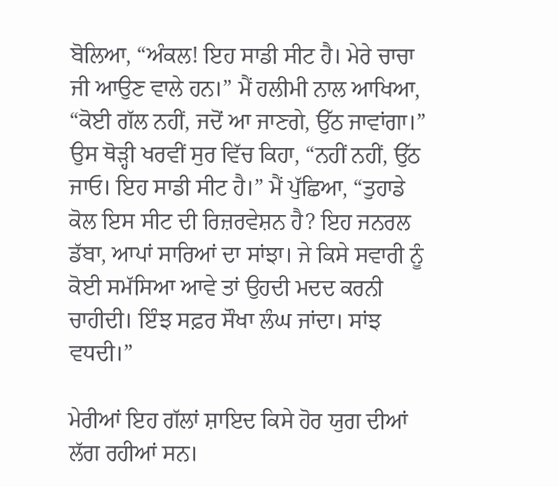ਬੋਲਿਆ, “ਅੰਕਲ! ਇਹ ਸਾਡੀ ਸੀਟ ਹੈ। ਮੇਰੇ ਚਾਚਾ ਜੀ ਆਉਣ ਵਾਲੇ ਹਨ।” ਮੈਂ ਹਲੀਮੀ ਨਾਲ ਆਖਿਆ, “ਕੋਈ ਗੱਲ ਨਹੀਂ, ਜਦੋਂ ਆ ਜਾਣਗੇ, ਉੱਠ ਜਾਵਾਂਗਾ।” ਉਸ ਥੋੜ੍ਹੀ ਖਰਵੀਂ ਸੁਰ ਵਿੱਚ ਕਿਹਾ, “ਨਹੀਂ ਨਹੀਂ, ਉੱਠ ਜਾਓ। ਇਹ ਸਾਡੀ ਸੀਟ ਹੈ।” ਮੈਂ ਪੁੱਛਿਆ, “ਤੁਹਾਡੇ ਕੋਲ ਇਸ ਸੀਟ ਦੀ ਰਿਜ਼ਰਵੇਸ਼ਨ ਹੈ? ਇਹ ਜਨਰਲ ਡੱਬਾ, ਆਪਾਂ ਸਾਰਿਆਂ ਦਾ ਸਾਂਝਾ। ਜੇ ਕਿਸੇ ਸਵਾਰੀ ਨੂੰ ਕੋਈ ਸਮੱਸਿਆ ਆਵੇ ਤਾਂ ਉਹਦੀ ਮਦਦ ਕਰਨੀ ਚਾਹੀਦੀ। ਇੰਝ ਸਫ਼ਰ ਸੌਖਾ ਲੰਘ ਜਾਂਦਾ। ਸਾਂਝ ਵਧਦੀ।”

ਮੇਰੀਆਂ ਇਹ ਗੱਲਾਂ ਸ਼ਾਇਦ ਕਿਸੇ ਹੋਰ ਯੁਗ ਦੀਆਂ ਲੱਗ ਰਹੀਆਂ ਸਨ।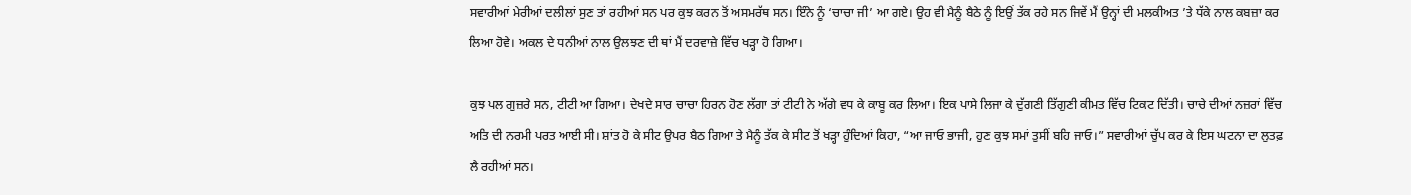ਸਵਾਰੀਆਂ ਮੇਰੀਆਂ ਦਲੀਲਾਂ ਸੁਣ ਤਾਂ ਰਹੀਆਂ ਸਨ ਪਰ ਕੁਝ ਕਰਨ ਤੋਂ ਅਸਮਰੱਥ ਸਨ। ਇੰਨੇ ਨੂੰ ‘ਚਾਚਾ ਜੀ’ ਆ ਗਏ। ਉਹ ਵੀ ਮੈਨੂੰ ਬੈਠੇ ਨੂੰ ਇਉਂ ਤੱਕ ਰਹੇ ਸਨ ਜਿਵੇਂ ਮੈਂ ਉਨ੍ਹਾਂ ਦੀ ਮਲਕੀਅਤ ’ਤੇ ਧੱਕੇ ਨਾਲ ਕਬਜ਼ਾ ਕਰ ਲਿਆ ਹੋਵੇ। ਅਕਲ ਦੇ ਧਨੀਆਂ ਨਾਲ ਉਲਝਣ ਦੀ ਥਾਂ ਮੈਂ ਦਰਵਾਜ਼ੇ ਵਿੱਚ ਖੜ੍ਹਾ ਹੋ ਗਿਆ।

ਕੁਝ ਪਲ ਗੁਜ਼ਰੇ ਸਨ, ਟੀਟੀ ਆ ਗਿਆ। ਦੇਖਦੇ ਸਾਰ ਚਾਚਾ ਹਿਰਨ ਹੋਣ ਲੱਗਾ ਤਾਂ ਟੀਟੀ ਨੇ ਅੱਗੇ ਵਧ ਕੇ ਕਾਬੂ ਕਰ ਲਿਆ। ਇਕ ਪਾਸੇ ਲਿਜਾ ਕੇ ਦੁੱਗਣੀ ਤਿੱਗੁਣੀ ਕੀਮਤ ਵਿੱਚ ਟਿਕਟ ਦਿੱਤੀ। ਚਾਚੇ ਦੀਆਂ ਨਜ਼ਰਾਂ ਵਿੱਚ ਅਤਿ ਦੀ ਨਰਮੀ ਪਰਤ ਆਈ ਸੀ। ਸ਼ਾਂਤ ਹੋ ਕੇ ਸੀਟ ਉਪਰ ਬੈਠ ਗਿਆ ਤੇ ਮੈਨੂੰ ਤੱਕ ਕੇ ਸੀਟ ਤੋਂ ਖੜ੍ਹਾ ਹੁੰਦਿਆਂ ਕਿਹਾ, “ਆ ਜਾਓ ਭਾਜੀ, ਹੁਣ ਕੁਝ ਸਮਾਂ ਤੁਸੀਂ ਬਹਿ ਜਾਓ।” ਸਵਾਰੀਆਂ ਚੁੱਪ ਕਰ ਕੇ ਇਸ ਘਟਨਾ ਦਾ ਲੁਤਫ਼ ਲੈ ਰਹੀਆਂ ਸਨ।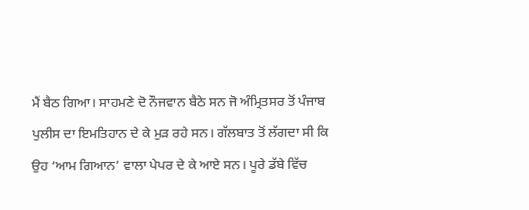ਮੈਂ ਬੈਠ ਗਿਆ। ਸਾਹਮਣੇ ਦੋ ਨੌਜਵਾਨ ਬੈਠੇ ਸਨ ਜੋ ਅੰਮ੍ਰਿਤਸਰ ਤੋਂ ਪੰਜਾਬ ਪੁਲੀਸ ਦਾ ਇਮਤਿਹਾਨ ਦੇ ਕੇ ਮੁੜ ਰਹੇ ਸਨ। ਗੱਲਬਾਤ ਤੋਂ ਲੱਗਦਾ ਸੀ ਕਿ ਉਹ ‘ਆਮ ਗਿਆਨ’ ਵਾਲਾ ਪੇਪਰ ਦੇ ਕੇ ਆਏ ਸਨ। ਪੂਰੇ ਡੱਬੇ ਵਿੱਚ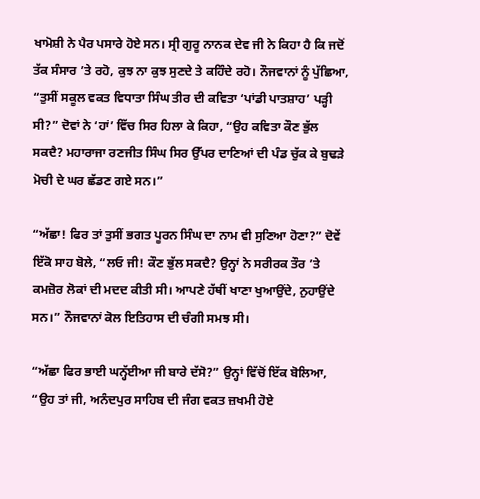ਖਾਮੋਸ਼ੀ ਨੇ ਪੈਰ ਪਸਾਰੇ ਹੋਏ ਸਨ। ਸ੍ਰੀ ਗੁਰੂ ਨਾਨਕ ਦੇਵ ਜੀ ਨੇ ਕਿਹਾ ਹੈ ਕਿ ਜਦੋਂ ਤੱਕ ਸੰਸਾਰ ’ਤੇ ਰਹੋ, ਕੁਝ ਨਾ ਕੁਝ ਸੁਣਦੇ ਤੇ ਕਹਿੰਦੇ ਰਹੋ। ਨੌਜਵਾਨਾਂ ਨੂੰ ਪੁੱਛਿਆ, “ਤੁਸੀਂ ਸਕੂਲ ਵਕਤ ਵਿਧਾਤਾ ਸਿੰਘ ਤੀਰ ਦੀ ਕਵਿਤਾ ‘ਪਾਂਡੀ ਪਾਤਸ਼ਾਹ’ ਪੜ੍ਹੀ ਸੀ?” ਦੋਵਾਂ ਨੇ ‘ਹਾਂ’ ਵਿੱਚ ਸਿਰ ਹਿਲਾ ਕੇ ਕਿਹਾ, “ਉਹ ਕਵਿਤਾ ਕੌਣ ਭੁੱਲ ਸਕਦੈ? ਮਹਾਰਾਜਾ ਰਣਜੀਤ ਸਿੰਘ ਸਿਰ ਉੱਪਰ ਦਾਣਿਆਂ ਦੀ ਪੰਡ ਚੁੱਕ ਕੇ ਬੁਢੜੇ ਮੋਚੀ ਦੇ ਘਰ ਛੱਡਣ ਗਏ ਸਨ।”

“ਅੱਛਾ! ਫਿਰ ਤਾਂ ਤੁਸੀਂ ਭਗਤ ਪੂਰਨ ਸਿੰਘ ਦਾ ਨਾਮ ਵੀ ਸੁਣਿਆ ਹੋਣਾ?” ਦੋਵੇਂ ਇੱਕੋ ਸਾਹ ਬੋਲੇ, “ਲਓ ਜੀ! ਕੌਣ ਭੁੱਲ ਸਕਦੈ? ਉਨ੍ਹਾਂ ਨੇ ਸਰੀਰਕ ਤੌਰ ’ਤੇ ਕਮਜ਼ੋਰ ਲੋਕਾਂ ਦੀ ਮਦਦ ਕੀਤੀ ਸੀ। ਆਪਣੇ ਹੱਥੀਂ ਖਾਣਾ ਖੁਆਉਂਦੇ, ਨੁਹਾਉਂਦੇ ਸਨ।” ਨੌਜਵਾਨਾਂ ਕੋਲ ਇਤਿਹਾਸ ਦੀ ਚੰਗੀ ਸਮਝ ਸੀ।

“ਅੱਛਾ ਫਿਰ ਭਾਈ ਘਨ੍ਹੱਈਆ ਜੀ ਬਾਰੇ ਦੱਸੋ?” ਉਨ੍ਹਾਂ ਵਿੱਚੋਂ ਇੱਕ ਬੋਲਿਆ, “ਉਹ ਤਾਂ ਜੀ, ਅਨੰਦਪੁਰ ਸਾਹਿਬ ਦੀ ਜੰਗ ਵਕਤ ਜ਼ਖਮੀ ਹੋਏ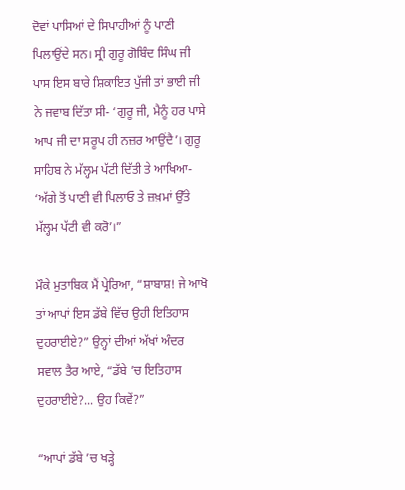ਦੋਵਾਂ ਪਾਸਿਆਂ ਦੇ ਸਿਪਾਹੀਆਂ ਨੂੰ ਪਾਣੀ ਪਿਲਾਉਂਦੇ ਸਨ। ਸ੍ਰੀ ਗੁਰੂ ਗੋਬਿੰਦ ਸਿੰਘ ਜੀ ਪਾਸ ਇਸ ਬਾਰੇ ਸ਼ਿਕਾਇਤ ਪੁੱਜੀ ਤਾਂ ਭਾਈ ਜੀ ਨੇ ਜਵਾਬ ਦਿੱਤਾ ਸੀ- ‘ਗੁਰੂ ਜੀ, ਮੈਨੂੰ ਹਰ ਪਾਸੇ ਆਪ ਜੀ ਦਾ ਸਰੂਪ ਹੀ ਨਜ਼ਰ ਆਉਂਦੈ’। ਗੁਰੂ ਸਾਹਿਬ ਨੇ ਮੱਲ੍ਹਮ ਪੱਟੀ ਦਿੱਤੀ ਤੇ ਆਖਿਆ- ‘ਅੱਗੇ ਤੋਂ ਪਾਣੀ ਵੀ ਪਿਲਾਓ ਤੇ ਜ਼ਖ਼ਮਾਂ ਉੱਤੇ ਮੱਲ੍ਹਮ ਪੱਟੀ ਵੀ ਕਰੋ’।”

ਮੌਕੇ ਮੁਤਾਬਿਕ ਮੈਂ ਪ੍ਰੇਰਿਆ, “ਸ਼ਾਬਾਸ਼! ਜੇ ਆਖੋ ਤਾਂ ਆਪਾਂ ਇਸ ਡੱਬੇ ਵਿੱਚ ਉਹੀ ਇਤਿਹਾਸ ਦੁਹਰਾਈਏ?” ਉਨ੍ਹਾਂ ਦੀਆਂ ਅੱਖਾਂ ਅੰਦਰ ਸਵਾਲ ਤੈਰ ਆਏ, “ਡੱਬੇ ’ਚ ਇਤਿਹਾਸ ਦੁਹਰਾਈਏ?... ਉਹ ਕਿਵੇਂ?”

“ਆਪਾਂ ਡੱਬੇ ’ਚ ਖੜ੍ਹੇ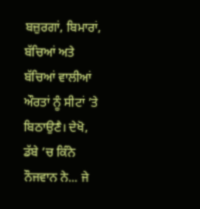ਬਜ਼ੁਰਗਾਂ, ਬਿਮਾਰਾਂ, ਬੱਚਿਆਂ ਅਤੇ ਬੱਚਿਆਂ ਵਾਲੀਆਂ ਔਰਤਾਂ ਨੂੰ ਸੀਟਾਂ ’ਤੇ ਬਿਠਾਉਣੈ। ਦੇਖੋ, ਡੱਬੇ ’ਚ ਕਿੰਨੇ ਨੌਜਵਾਨ ਨੇ... ਜੇ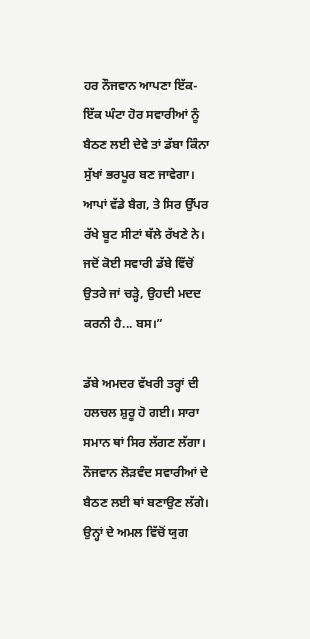ਹਰ ਨੌਜਵਾਨ ਆਪਣਾ ਇੱਕ-ਇੱਕ ਘੰਟਾ ਹੋਰ ਸਵਾਰੀਆਂ ਨੂੰ ਬੈਠਣ ਲਈ ਦੇਵੇ ਤਾਂ ਡੱਬਾ ਕਿੰਨਾ ਸੁੱਖਾਂ ਭਰਪੂਰ ਬਣ ਜਾਵੇਗਾ। ਆਪਾਂ ਵੱਡੇ ਬੈਗ, ਤੇ ਸਿਰ ਉੱਪਰ ਰੱਖੇ ਬੂਟ ਸੀਟਾਂ ਥੱਲੇ ਰੱਖਣੇ ਨੇ। ਜਦੋਂ ਕੋਈ ਸਵਾਰੀ ਡੱਬੇ ਵਿੱਚੋਂ ਉਤਰੇ ਜਾਂ ਚੜ੍ਹੇ, ਉਹਦੀ ਮਦਦ ਕਰਨੀ ਹੈ... ਬਸ।”

ਡੱਬੇ ਅਮਦਰ ਵੱਖਰੀ ਤਰ੍ਹਾਂ ਦੀ ਹਲਚਲ ਸ਼ੁਰੂ ਹੋ ਗਈ। ਸਾਰਾ ਸਮਾਨ ਥਾਂ ਸਿਰ ਲੱਗਣ ਲੱਗਾ। ਨੌਜਵਾਨ ਲੋੜਵੰਦ ਸਵਾਰੀਆਂ ਦੇ ਬੈਠਣ ਲਈ ਥਾਂ ਬਣਾਉਣ ਲੱਗੇ। ਉਨ੍ਹਾਂ ਦੇ ਅਮਲ ਵਿੱਚੋਂ ਯੁਗ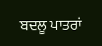ਬਦਲੂ ਪਾਤਰਾਂ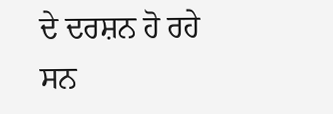ਦੇ ਦਰਸ਼ਨ ਹੋ ਰਹੇ ਸਨ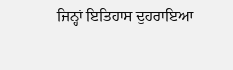ਜਿਨ੍ਹਾਂ ਇਤਿਹਾਸ ਦੁਹਰਾਇਆ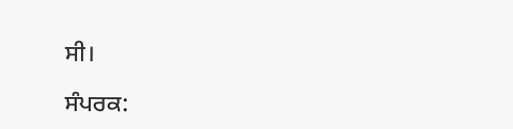ਸੀ।

ਸੰਪਰਕ: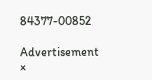84377-00852

Advertisement
×